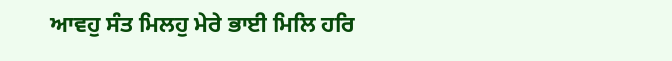ਆਵਹੁ ਸੰਤ ਮਿਲਹੁ ਮੇਰੇ ਭਾਈ ਮਿਲਿ ਹਰਿ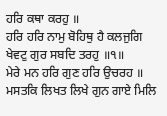ਹਰਿ ਕਥਾ ਕਰਹੁ ॥
ਹਰਿ ਹਰਿ ਨਾਮੁ ਬੋਹਿਥੁ ਹੈ ਕਲਜੁਗਿ ਖੇਵਟੁ ਗੁਰ ਸਬਦਿ ਤਰਹੁ ॥੧॥
ਮੇਰੇ ਮਨ ਹਰਿ ਗੁਣ ਹਰਿ ਉਚਰਹ ॥
ਮਸਤਕਿ ਲਿਖਤ ਲਿਖੇ ਗੁਨ ਗਾਏ ਮਿਲਿ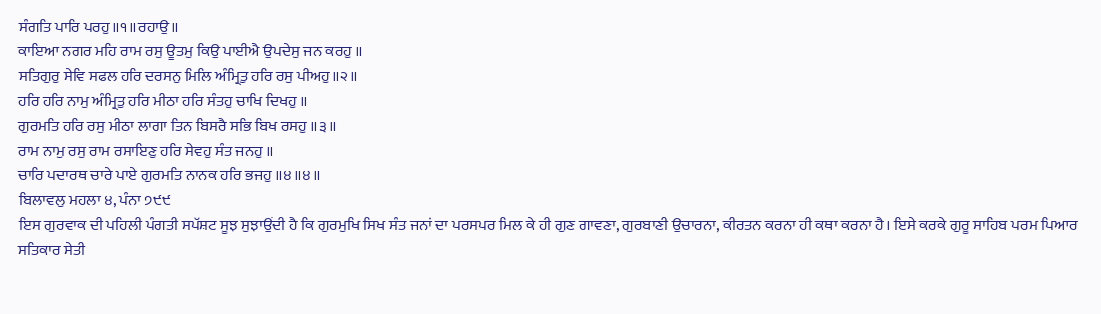ਸੰਗਤਿ ਪਾਰਿ ਪਰਹੁ॥੧॥ਰਹਾਉ॥
ਕਾਇਆ ਨਗਰ ਮਹਿ ਰਾਮ ਰਸੁ ਊਤਮੁ ਕਿਉ ਪਾਈਐ ਉਪਦੇਸੁ ਜਨ ਕਰਹੁ ॥
ਸਤਿਗੁਰੁ ਸੇਵਿ ਸਫਲ ਹਰਿ ਦਰਸਨੁ ਮਿਲਿ ਅੰਮ੍ਰਿਤੁ ਹਰਿ ਰਸੁ ਪੀਅਹੁ॥੨॥
ਹਰਿ ਹਰਿ ਨਾਮੁ ਅੰਮ੍ਰਿਤੁ ਹਰਿ ਮੀਠਾ ਹਰਿ ਸੰਤਹੁ ਚਾਖਿ ਦਿਖਹੁ ॥
ਗੁਰਮਤਿ ਹਰਿ ਰਸੁ ਮੀਠਾ ਲਾਗਾ ਤਿਨ ਬਿਸਰੈ ਸਭਿ ਬਿਖ ਰਸਹੁ ॥੩॥
ਰਾਮ ਨਾਮੁ ਰਸੁ ਰਾਮ ਰਸਾਇਣੁ ਹਰਿ ਸੇਵਹੁ ਸੰਤ ਜਨਹੁ ॥
ਚਾਰਿ ਪਦਾਰਥ ਚਾਰੇ ਪਾਏ ਗੁਰਮਤਿ ਨਾਨਕ ਹਰਿ ਭਜਹੁ ॥੪॥੪॥
ਬਿਲਾਵਲੁ ਮਹਲਾ ੪, ਪੰਨਾ ੭੯੯
ਇਸ ਗੁਰਵਾਕ ਦੀ ਪਹਿਲੀ ਪੰਗਤੀ ਸਪੱਸ਼ਟ ਸੂਝ ਸੁਝਾਉਂਦੀ ਹੈ ਕਿ ਗੁਰਮੁਖਿ ਸਿਖ ਸੰਤ ਜਨਾਂ ਦਾ ਪਰਸਪਰ ਮਿਲ ਕੇ ਹੀ ਗੁਣ ਗਾਵਣਾ, ਗੁਰਬਾਣੀ ਉਚਾਰਨਾ, ਕੀਰਤਨ ਕਰਨਾ ਹੀ ਕਥਾ ਕਰਨਾ ਹੈ। ਇਸੇ ਕਰਕੇ ਗੁਰੂ ਸਾਹਿਬ ਪਰਮ ਪਿਆਰ ਸਤਿਕਾਰ ਸੇਤੀ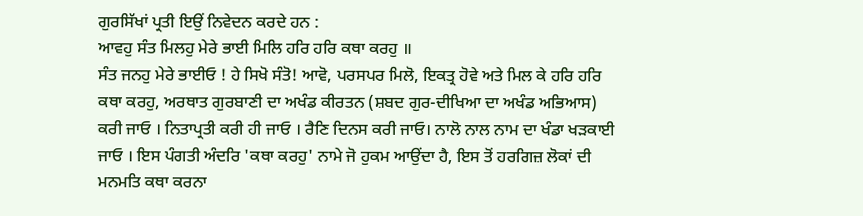ਗੁਰਸਿੱਖਾਂ ਪ੍ਰਤੀ ਇਉਂ ਨਿਵੇਦਨ ਕਰਦੇ ਹਨ :
ਆਵਹੁ ਸੰਤ ਮਿਲਹੁ ਮੇਰੇ ਭਾਈ ਮਿਲਿ ਹਰਿ ਹਰਿ ਕਥਾ ਕਰਹੁ ॥
ਸੰਤ ਜਨਹੁ ਮੇਰੇ ਭਾਈਓ ! ਹੇ ਸਿਖੋ ਸੰਤੋ! ਆਵੋ, ਪਰਸਪਰ ਮਿਲੋ, ਇਕਤ੍ਰ ਹੋਵੇ ਅਤੇ ਮਿਲ ਕੇ ਹਰਿ ਹਰਿ ਕਥਾ ਕਰਹੁ, ਅਰਥਾਤ ਗੁਰਬਾਣੀ ਦਾ ਅਖੰਡ ਕੀਰਤਨ (ਸ਼ਬਦ ਗੁਰ-ਦੀਖਿਆ ਦਾ ਅਖੰਡ ਅਭਿਆਸ) ਕਰੀ ਜਾਓ । ਨਿਤਾਪ੍ਰਤੀ ਕਰੀ ਹੀ ਜਾਓ । ਰੈਣਿ ਦਿਨਸ ਕਰੀ ਜਾਓ। ਨਾਲੋ ਨਾਲ ਨਾਮ ਦਾ ਖੰਡਾ ਖੜਕਾਈ ਜਾਓ । ਇਸ ਪੰਗਤੀ ਅੰਦਰਿ 'ਕਥਾ ਕਰਹੁ' ਨਾਮੇ ਜੋ ਹੁਕਮ ਆਉਂਦਾ ਹੈ, ਇਸ ਤੋਂ ਹਰਗਿਜ਼ ਲੋਕਾਂ ਦੀ ਮਨਮਤਿ ਕਥਾ ਕਰਨਾ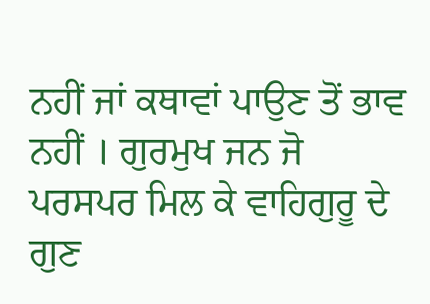ਨਹੀਂ ਜਾਂ ਕਥਾਵਾਂ ਪਾਉਣ ਤੋਂ ਭਾਵ ਨਹੀਂ । ਗੁਰਮੁਖ ਜਨ ਜੋ ਪਰਸਪਰ ਮਿਲ ਕੇ ਵਾਹਿਗੁਰੂ ਦੇ ਗੁਣ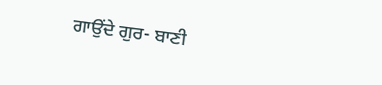ਗਾਉਂਦੇ ਗੁਰ- ਬਾਣੀ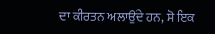ਦਾ ਕੀਰਤਨ ਅਲਾਉਂਦੇ ਹਨ, ਸੋ ਇਕ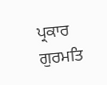ਪ੍ਰਕਾਰ ਗੁਰਮਤਿ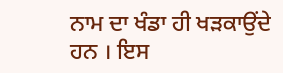ਨਾਮ ਦਾ ਖੰਡਾ ਹੀ ਖੜਕਾਉਂਦੇ ਹਨ । ਇਸ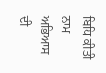ਬਿਧਿ ਕੀਤੀ ਨਾਮ ਅਭਿਆਸ ਦੀ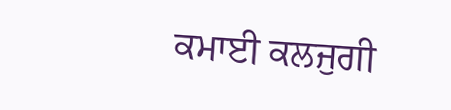ਕਮਾਈ ਕਲਜੁਗੀ